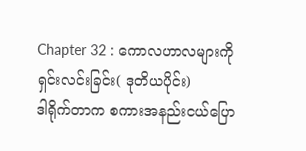Chapter 32 : ကောလဟာလများကို ရှင်းလင်းခြင်း( ဒုတိယပိုင်း)
ဒါရိုက်တာက စကားအနည်းငယ်ပြော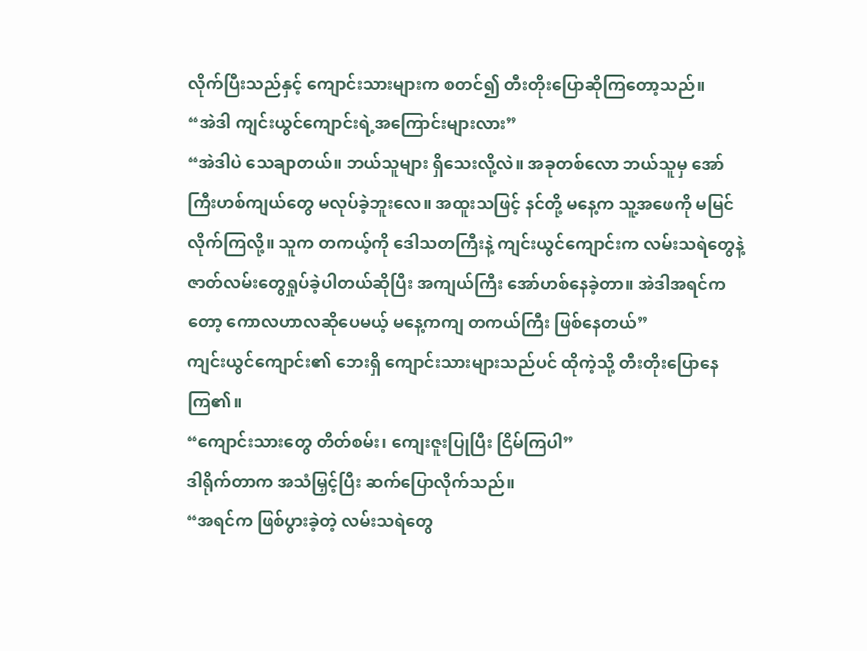လိုက်ပြီးသည်နှင့် ကျောင်းသားများက စတင်၍ တီးတိုးပြောဆိုကြတော့သည်။
“အဲဒါ ကျင်းယွင်ကျောင်းရဲ့အကြောင်းများလား”
“အဲဒါပဲ သေချာတယ်။ ဘယ်သူများ ရှိသေးလို့လဲ။ အခုတစ်လော ဘယ်သူမှ အော်ကြီးဟစ်ကျယ်တွေ မလုပ်ခဲ့ဘူးလေ။ အထူးသဖြင့် နင်တို့ မနေ့က သူ့အဖေကို မမြင်လိုက်ကြလို့။ သူက တကယ့်ကို ဒေါသတကြီးနဲ့ ကျင်းယွင်ကျောင်းက လမ်းသရဲတွေနဲ့ ဇာတ်လမ်းတွေရှုပ်ခဲ့ပါတယ်ဆိုပြီး အကျယ်ကြီး အော်ဟစ်နေခဲ့တာ။ အဲဒါအရင်ကတော့ ကောလဟာလဆိုပေမယ့် မနေ့ကကျ တကယ်ကြီး ဖြစ်နေတယ်”
ကျင်းယွင်ကျောင်း၏ ဘေးရှိ ကျောင်းသားများသည်ပင် ထိုကဲ့သို့ တီးတိုးပြောနေကြ၏။
“ကျောင်းသားတွေ တိတ်စမ်း၊ ကျေးဇူးပြုပြီး ငြိမ်ကြပါ”
ဒါရိုက်တာက အသံမြှင့်ပြီး ဆက်ပြောလိုက်သည်။
“အရင်က ဖြစ်ပွားခဲ့တဲ့ လမ်းသရဲတွေ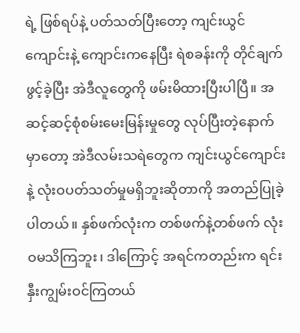ရဲ့ ဖြစ်ရပ်နဲ့ ပတ်သတ်ပြီးတော့ ကျင်းယွင်ကျောင်းနဲ့ ကျောင်းကနေပြီး ရဲစခန်းကို တိုင်ချက်ဖွင့်ခဲ့ပြီး အဲဒီလူတွေကို ဖမ်းမိထားပြီးပါပြီ။ အဆင့်ဆင့်စုံစမ်းမေးမြန်းမှုတွေ လုပ်ပြီးတဲ့နောက်မှာတော့ အဲဒီလမ်းသရဲတွေက ကျင်းယွင်ကျောင်းနဲ့ လုံးဝပတ်သတ်မှုမရှိဘူးဆိုတာကို အတည်ပြုခဲ့ပါတယ်။ နှစ်ဖက်လုံးက တစ်ဖက်နဲ့တစ်ဖက် လုံးဝမသိကြဘူး၊ ဒါကြောင့် အရင်ကတည်းက ရင်းနှီးကျွမ်းဝင်ကြတယ်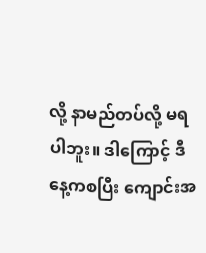လို့ နာမည်တပ်လို့ မရပါဘူး။ ဒါကြောင့် ဒီနေ့ကစပြီး ကျောင်းအ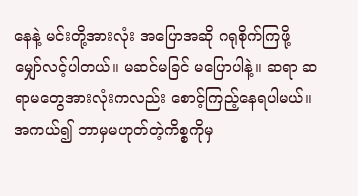နေနဲ့ မင်းတို့အားလုံး အပြောအဆို ဂရုစိုက်ကြဖို့ မျှော်လင့်ပါတယ်။ မဆင်မခြင် မပြောပါနဲ့။ ဆရာ ဆရာမတွေအားလုံးကလည်း စောင့်ကြည့်နေရပါမယ်။ အကယ်၍ ဘာမှမဟုတ်တဲ့ကိစ္စကိုမှ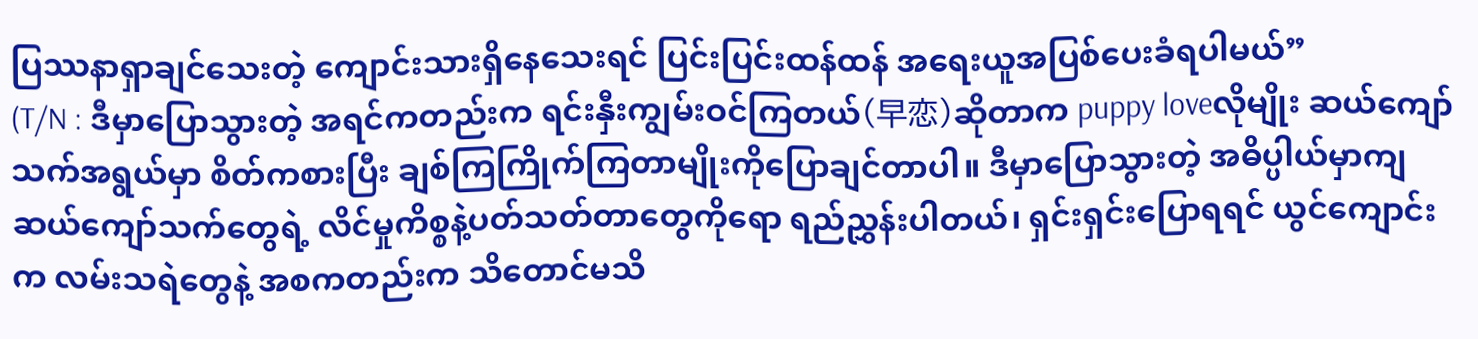ပြဿနာရှာချင်သေးတဲ့ ကျောင်းသားရှိနေသေးရင် ပြင်းပြင်းထန်ထန် အရေးယူအပြစ်ပေးခံရပါမယ်”
(T/N : ဒီမှာပြောသွားတဲ့ အရင်ကတည်းက ရင်းနှီးကျွမ်းဝင်ကြတယ်(早恋)ဆိုတာက puppy loveလိုမျိုး ဆယ်ကျော်သက်အရွယ်မှာ စိတ်ကစားပြီး ချစ်ကြကြိုက်ကြတာမျိုးကိုပြောချင်တာပါ။ ဒီမှာပြောသွားတဲ့ အဓိပ္ပါယ်မှာကျ ဆယ်ကျော်သက်တွေရဲ့ လိင်မှုကိစ္စနဲ့ပတ်သတ်တာတွေကိုရော ရည်ညွှန်းပါတယ်၊ ရှင်းရှင်းပြောရရင် ယွင်ကျောင်းက လမ်းသရဲတွေနဲ့ အစကတည်းက သိတောင်မသိ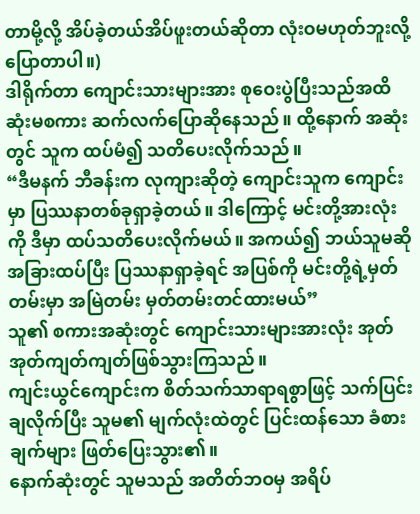တာမို့လို့ အိပ်ခဲ့တယ်အိပ်ဖူးတယ်ဆိုတာ လုံးဝမဟုတ်ဘူးလို့ ပြောတာပါ။)
ဒါရိုက်တာ ကျောင်းသားများအား စုဝေးပွဲပြီးသည်အထိ ဆုံးမစကား ဆက်လက်ပြောဆိုနေသည်။ ထို့နောက် အဆုံးတွင် သူက ထပ်မံ၍ သတိပေးလိုက်သည်။
“ဒီမနက် ဘီခန်းက လုကျားဆိုတဲ့ ကျောင်းသူက ကျောင်းမှာ ပြဿနာတစ်ခုရှာခဲ့တယ်။ ဒါကြောင့် မင်းတို့အားလုံးကို ဒီမှာ ထပ်သတိပေးလိုက်မယ်။ အကယ်၍ ဘယ်သူမဆို အခြားထပ်ပြီး ပြဿနာရှာခဲ့ရင် အပြစ်ကို မင်းတို့ရဲ့မှတ်တမ်းမှာ အမြဲတမ်း မှတ်တမ်းတင်ထားမယ်”
သူ၏ စကားအဆုံးတွင် ကျောင်းသားများအားလုံး အုတ်အုတ်ကျတ်ကျတ်ဖြစ်သွားကြသည်။
ကျင်းယွင်ကျောင်းက စိတ်သက်သာရာရစွာဖြင့် သက်ပြင်းချလိုက်ပြီး သူမ၏ မျက်လုံးထဲတွင် ပြင်းထန်သော ခံစားချက်များ ဖြတ်ပြေးသွား၏။
နောက်ဆုံးတွင် သူမသည် အတိတ်ဘဝမှ အရိပ်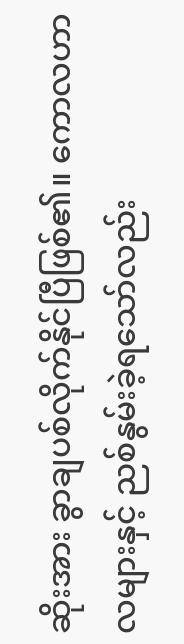ဆိုးအား ခွာချပစ်လိုက်နိုင်ပြီဖြစ်၏။ ကောလဟာလများနှင့် ညစ်နွမ်းခဲ့ရသော်လည်း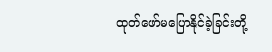ထုတ်ဖော်မပြောနိုင်ခဲ့ခြင်းတို့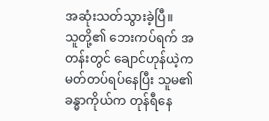အဆုံးသတ်သွားခဲ့ပြီ။
သူတို့၏ ဘေးကပ်ရက် အတန်းတွင် ချောင်ဟုန်ယဲ့က မတ်တပ်ရပ်နေပြီး သူမ၏ ခန္ဓာကိုယ်က တုန်ရီနေ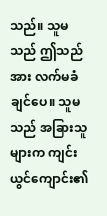သည်။ သူမသည် ဤသည်အား လက်မခံချင်ပေ။ သူမသည် အခြားသူများက ကျင်းယွင်ကျောင်း၏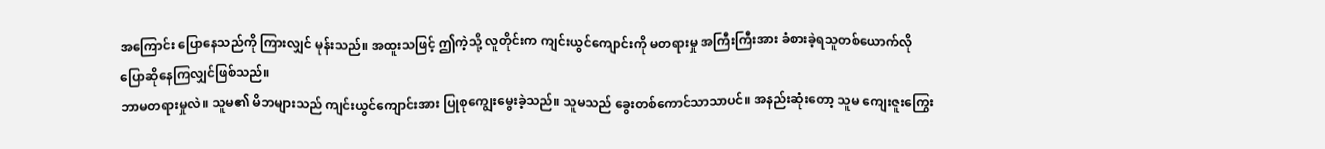အကြောင်း ပြောနေသည်ကို ကြားလျှင် မုန်းသည်။ အထူးသဖြင့် ဤကဲ့သို့ လူတိုင်းက ကျင်းယွင်ကျောင်းကို မတရားမှု အကြီးကြီးအား ခံစားခဲ့ရသူတစ်ယောက်လို ပြောဆိုနေကြလျှင်ဖြစ်သည်။
ဘာမတရားမှုလဲ။ သူမ၏ မိဘများသည် ကျင်းယွင်ကျောင်းအား ပြုစုကျွေးမွေးခဲ့သည်။ သူမသည် ခွေးတစ်ကောင်သာသာပင်။ အနည်းဆုံးတော့ သူမ ကျေးဇူးကြွေး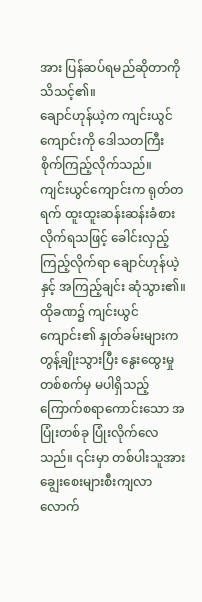အား ပြန်ဆပ်ရမည်ဆိုတာကို သိသင့်၏။
ချောင်ဟုန်ယဲ့က ကျင်းယွင်ကျောင်းကို ဒေါသတကြီး စိုက်ကြည့်လိုက်သည်။
ကျင်းယွင်ကျောင်းက ရုတ်တရက် ထူးထူးဆန်းဆန်းခံစားလိုက်ရသဖြင့် ခေါင်းလှည့်ကြည့်လိုက်ရာ ချောင်ဟုန်ယဲ့နှင့် အကြည့်ချင်း ဆုံသွား၏။ ထိုခဏ၌ ကျင်းယွင်ကျောင်း၏ နှုတ်ခမ်းများက တွန့်ချိုးသွားပြီး နွေးထွေးမှုတစ်စက်မှ မပါရှိသည့် ကြောက်စရာကောင်းသော အပြုံးတစ်ခု ပြုံးလိုက်လေသည်။ ၎င်းမှာ တစ်ပါးသူအား ချွေးစေးများစီးကျလာလောက်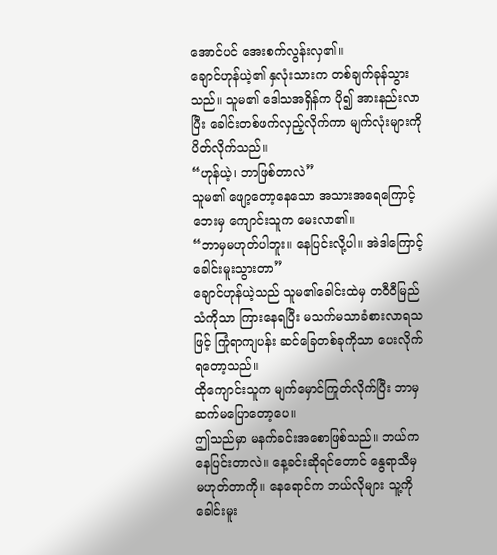အောင်ပင် အေးစက်လွန်းလှ၏။
ချောင်ဟုန်ယဲ့၏ နှလုံးသားက တစ်ချက်ခုန်သွားသည်။ သူမ၏ ဒေါသအရှိန်က ပို၍ အားနည်းလာပြီး ခေါင်းတစ်ဖက်လှည့်လိုက်ကာ မျက်လုံးများကို ပိတ်လိုက်သည်။
“ဟုန်ယဲ့၊ ဘာဖြစ်တာလဲ”
သူမ၏ ဖျော့တော့နေသော အသားအရေကြောင့် ဘေးမှ ကျောင်းသူက မေးလာ၏။
“ဘာမှမဟုတ်ပါဘူး။ နေပြင်းလို့ပါ။ အဲဒါကြောင့် ခေါင်းမူးသွားတာ”
ချောင်ဟုန်ယဲ့သည် သူမ၏ခေါင်းထဲမှ တဝီဝီမြည်သံကိုသာ ကြားနေရပြီး မသက်မသာခံစားလာရသဖြင့် ကြုံရာကျပန်း ဆင်ခြေတစ်ခုကိုသာ ပေးလိုက်ရတော့သည်။
ထိုကျောင်းသူက မျက်မှောင်ကြုတ်လိုက်ပြီး ဘာမှ ဆက်မပြောတော့ပေ။
ဤသည်မှာ မနက်ခင်းအစောဖြစ်သည်။ ဘယ်က နေပြင်းတာလဲ။ နေ့ခင်းဆိုရင်တောင် နွေရာသီမှ မဟုတ်တာကို။ နေရောင်က ဘယ်လိုများ သူ့ကို ခေါင်းမူး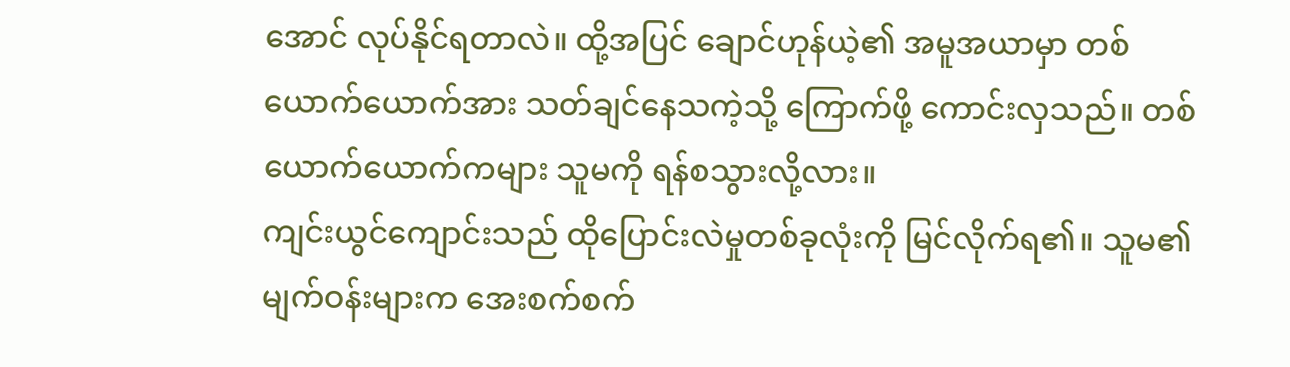အောင် လုပ်နိုင်ရတာလဲ။ ထို့အပြင် ချောင်ဟုန်ယဲ့၏ အမူအယာမှာ တစ်ယောက်ယောက်အား သတ်ချင်နေသကဲ့သို့ ကြောက်ဖို့ ကောင်းလှသည်။ တစ်ယောက်ယောက်ကများ သူမကို ရန်စသွားလို့လား။
ကျင်းယွင်ကျောင်းသည် ထိုပြောင်းလဲမှုတစ်ခုလုံးကို မြင်လိုက်ရ၏။ သူမ၏မျက်ဝန်းများက အေးစက်စက်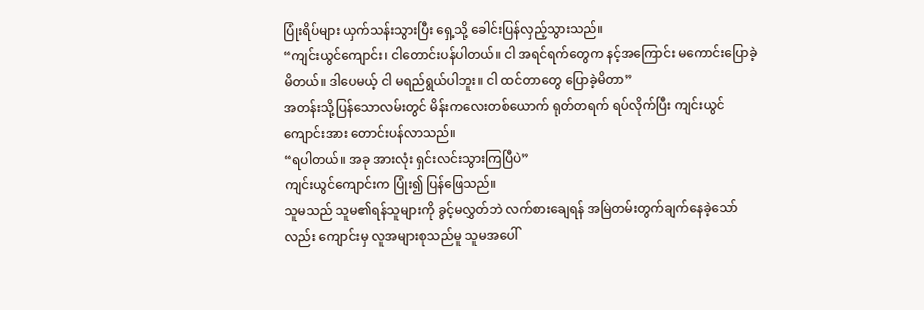ပြုံးရိပ်များ ယှက်သန်းသွားပြီး ရှေ့သို့ ခေါင်းပြန်လှည့်သွားသည်။
“ကျင်းယွင်ကျောင်း၊ ငါတောင်းပန်ပါတယ်။ ငါ အရင်ရက်တွေက နင့်အကြောင်း မကောင်းပြောခဲ့မိတယ်။ ဒါပေမယ့် ငါ မရည်ရွယ်ပါဘူး။ ငါ ထင်တာတွေ ပြောခဲ့မိတာ”
အတန်းသို့ပြန်သောလမ်းတွင် မိန်းကလေးတစ်ယောက် ရုတ်တရက် ရပ်လိုက်ပြီး ကျင်းယွင်ကျောင်းအား တောင်းပန်လာသည်။
“ရပါတယ်။ အခု အားလုံး ရှင်းလင်းသွားကြပြီပဲ”
ကျင်းယွင်ကျောင်းက ပြုံး၍ ပြန်ဖြေသည်။
သူမသည် သူမ၏ရန်သူများကို ခွင့်မလွှတ်ဘဲ လက်စားချေရန် အမြဲတမ်းတွက်ချက်နေခဲ့သော်လည်း ကျောင်းမှ လူအများစုသည်မူ သူမအပေါ်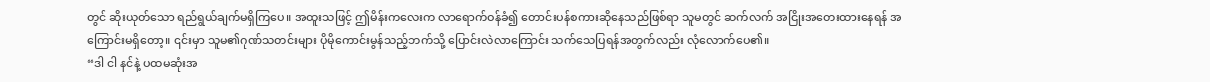တွင် ဆိုးယုတ်သော ရည်ရွယ်ချက်မရှိကြပေ။ အထူးသဖြင့် ဤမိန်းကလေးက လာရောက်ဝန်ခံ၍ တောင်းပန်စကားဆိုနေသည်ဖြစ်ရာ သူမတွင် ဆက်လက် အငြိုးအတေးထားနေရန် အကြောင်းမရှိတော့။ ၎င်းမှာ သူမ၏ဂုဏ်သတင်းများ ပိုမိုကောင်းမွန်သည့်ဘက်သို့ ပြောင်းလဲလာကြောင်း သက်သေပြရန်အတွက်လည်း လုံလောက်ပေ၏။
“ဒါ ငါ နင်နဲ့ ပထမဆုံးအ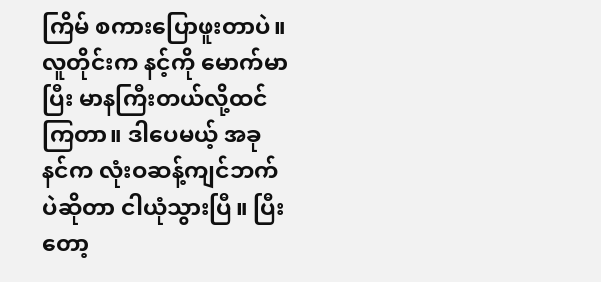ကြိမ် စကားပြောဖူးတာပဲ။ လူတိုင်းက နင့်ကို မောက်မာပြီး မာနကြီးတယ်လို့ထင်ကြတာ။ ဒါပေမယ့် အခု နင်က လုံးဝဆန့်ကျင်ဘက်ပဲဆိုတာ ငါယုံသွားပြီ။ ပြီးတော့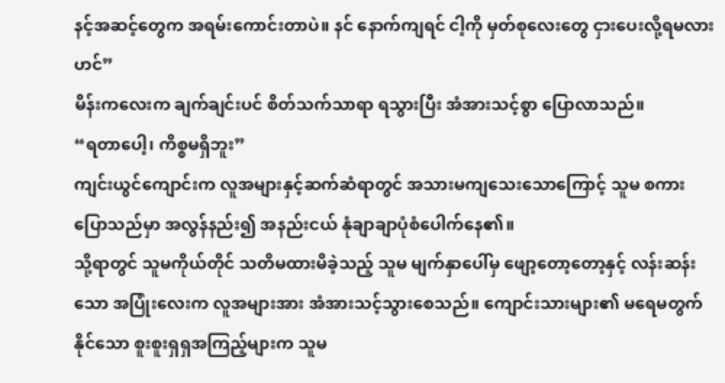နင့်အဆင့်တွေက အရမ်းကောင်းတာပဲ။ နင် နောက်ကျရင် ငါ့ကို မှတ်စုလေးတွေ ငှားပေးလို့ရမလားဟင်”
မိန်းကလေးက ချက်ချင်းပင် စိတ်သက်သာရာ ရသွားပြီး အံအားသင့်စွာ ပြောလာသည်။
“ရတာပေါ့၊ ကိစ္စမရှိဘူး”
ကျင်းယွင်ကျောင်းက လူအများနှင့်ဆက်ဆံရာတွင် အသားမကျသေးသောကြောင့် သူမ စကားပြောသည်မှာ အလွန်နည်း၍ အနည်းငယ် နုံချာချာပုံစံပေါက်နေ၏။
သို့ရာတွင် သူမကိုယ်တိုင် သတိမထားမိခဲ့သည့် သူမ မျက်နှာပေါ်မှ ဖျော့တော့တော့နှင့် လန်းဆန်းသော အပြုံးလေးက လူအများအား အံအားသင့်သွားစေသည်။ ကျောင်းသားများ၏ မရေမတွက်နိုင်သော စူးစူးရှရှအကြည့်များက သူမ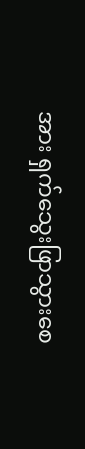အား ရှက်သွေးဖြာသွားစေ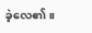ခဲ့လေ၏။